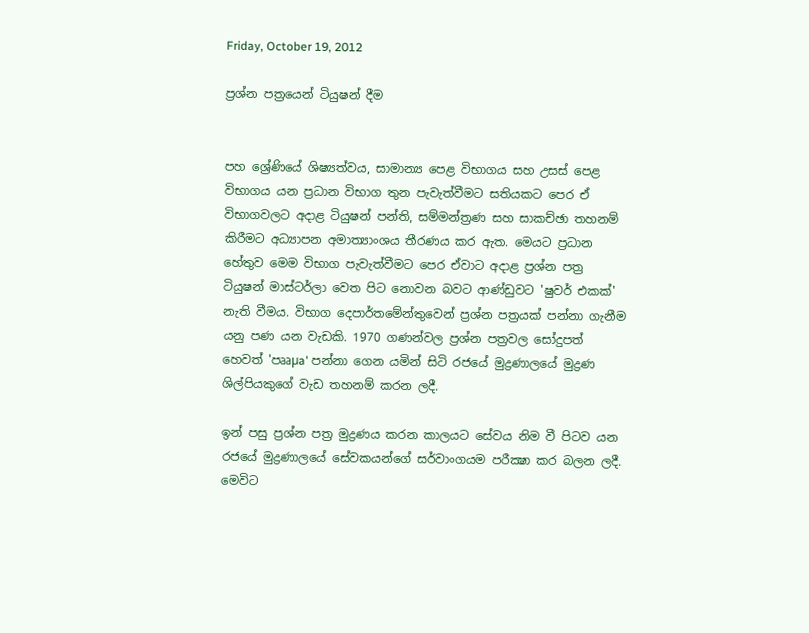Friday, October 19, 2012

ප්‍රශ්න පත්‍රයෙන් ටියුෂන් දීම


පහ ශ්‍රේණියේ ශිෂ්‍යත්වය, සාමාන්‍ය පෙළ විභාගය සහ උසස්‌ පෙළ විභාගය යන ප්‍රධාන විභාග තුන පැවැත්වීමට සතියකට පෙර ඒ විභාගවලට අදාළ ටියුෂන් පන්ති, සම්මන්ත්‍රණ සහ සාකච්ඡා තහනම් කිරීමට අධ්‍යාපන අමාත්‍යාංශය තීරණය කර ඇත. මෙයට ප්‍රධාන හේතුව මෙම විභාග පැවැත්වීමට පෙර ඒවාට අදාළ ප්‍රශ්න පත්‍ර ටියුෂන් මාස්‌ටර්ලා වෙත පිට නොවන බවට ආණ්‌ඩුවට 'ෂුවර් එකක්‌' නැති වීමය. විභාග දෙපාර්තමේන්තුවෙන් ප්‍රශ්න පත්‍රයක්‌ පන්නා ගැනීම යනු පණ යන වැඩකි. 1970 ගණන්වල ප්‍රශ්න පත්‍රවල සෝදුපත් හෙවත් 'පෲµa' පන්නා ගෙන යමින් සිටි රජයේ මුද්‍රණාලයේ මුද්‍රණ ශිල්පියකුගේ වැඩ තහනම් කරන ලදී.

ඉන් පසු ප්‍රශ්න පත්‍ර මුද්‍රණය කරන කාලයට සේවය නිම වී පිටව යන රජයේ මුද්‍රණාලයේ සේවකයන්ගේ සර්වාංගයම පරීක්‍ෂා කර බලන ලදී. මෙවිට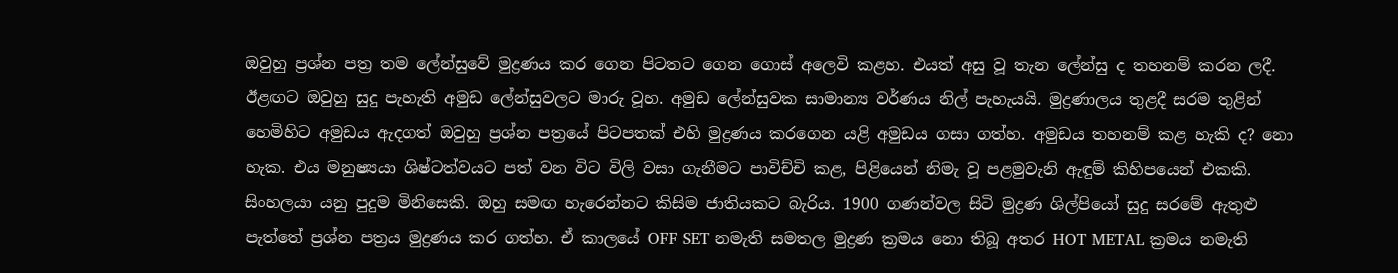ඔවුහු ප්‍රශ්න පත්‍ර තම ලේන්සුවේ මුද්‍රණය කර ගෙන පිටතට ගෙන ගොස්‌ අලෙවි කළහ. එයත් අසු වූ තැන ලේන්සු ද තහනම් කරන ලදී. ඊළඟට ඔවුහු සුදු පැහැති අමුඩ ලේන්සුවලට මාරු වූහ. අමුඩ ලේන්සුවක සාමාන්‍ය වර්ණය නිල් පැහැයයි. මුද්‍රණාලය තුළදී සරම තුළින් හෙමිහිට අමුඩය ඇදගත් ඔවුහු ප්‍රශ්න පත්‍රයේ පිටපතක්‌ එහි මුද්‍රණය කරගෙන යළි අමුඩය ගසා ගත්හ. අමුඩය තහනම් කළ හැකි ද? නො හැක. එය මනුෂ්‍යයා ශිෂ්ටත්වයට පත් වන විට විලි වසා ගැනීමට පාවිච්චි කළ, පිළියෙන් නිමැ වූ පළමුවැනි ඇඳුම් කිහිපයෙන් එකකි. සිංහලයා යනු පුදුම මිනිසෙකි. ඔහු සමඟ හැරෙන්නට කිසිම ජාතියකට බැරිය. 1900 ගණන්වල සිටි මුද්‍රණ ශිල්පියෝ සුදු සරමේ ඇතුළු පැත්තේ ප්‍රශ්න පත්‍රය මුද්‍රණය කර ගත්හ. ඒ කාලයේ OFF SET නමැති සමතල මුද්‍රණ ක්‍රමය නො තිබූ අතර HOT METAL ක්‍රමය නමැති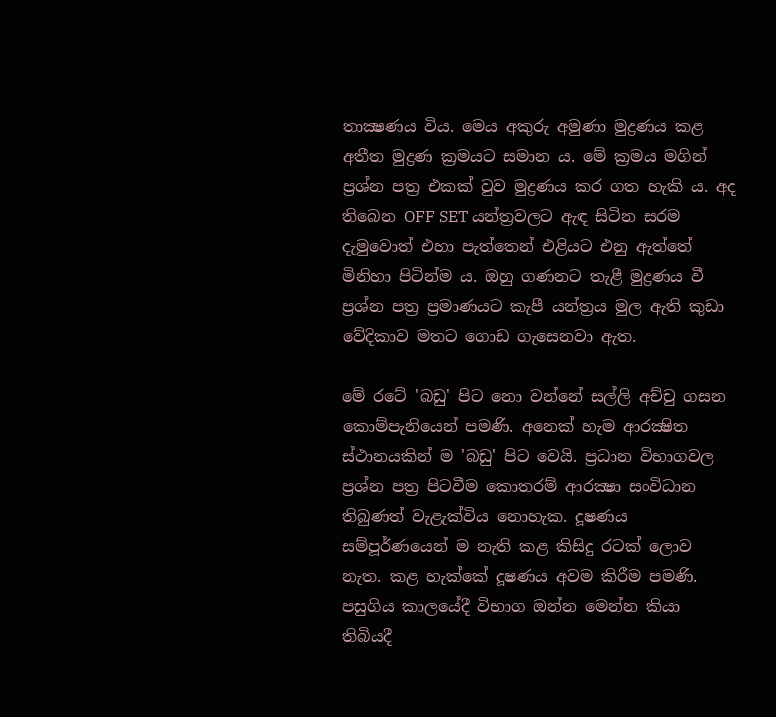තාක්‍ෂණය විය. මෙය අකුරු අමුණා මුද්‍රණය කළ අතීත මුද්‍රණ ක්‍රමයට සමාන ය. මේ ක්‍රමය මගින් ප්‍රශ්න පත්‍ර එකක්‌ වුව මුද්‍රණය කර ගත හැකි ය. අද තිබෙන OFF SET යන්ත්‍රවලට ඇඳ සිටින සරම දැමුවොත් එහා පැත්තෙන් එළියට එනු ඇත්තේ මිනිහා පිටින්ම ය. ඔහු ගණනට තැළී මුද්‍රණය වී ප්‍රශ්න පත්‍ර ප්‍රමාණයට කැපී යන්ත්‍රය මුල ඇති කුඩා වේදිකාව මතට ගොඩ ගැසෙනවා ඇත.

මේ රටේ 'බඩු' පිට නො වන්නේ සල්ලි අච්චු ගසන කොම්පැනියෙන් පමණි. අනෙක්‌ හැම ආරක්‍ෂිත ස්‌ථානයකින් ම 'බඩු' පිට වෙයි. ප්‍රධාන විභාගවල ප්‍රශ්න පත්‍ර පිටවීම කොතරම් ආරක්‍ෂා සංවිධාන තිබුණත් වැළැක්‌විය නොහැක. දූෂණය සම්පූර්ණයෙන් ම නැති කළ කිසිදු රටක්‌ ලොව නැත. කළ හැක්‌කේ දූෂණය අවම කිරීම පමණි. පසුගිය කාලයේදී විභාග ඔන්න මෙන්න කියා තිබියදී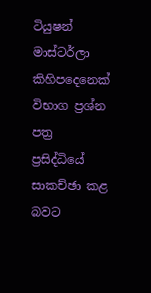ටියුෂන් මාස්‌ටර්ලා කිහිපදෙනෙක්‌ විභාග ප්‍රශ්න පත්‍ර ප්‍රසිද්ධියේ සාකච්ඡා කළ බවට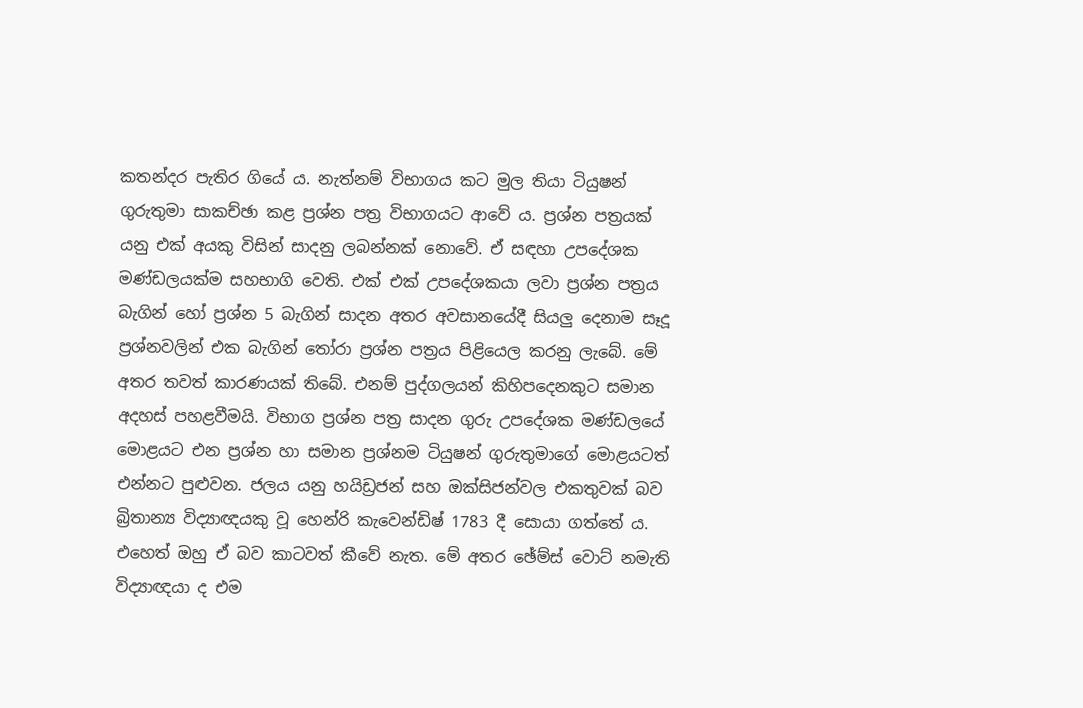කතන්දර පැතිර ගියේ ය. නැත්නම් විභාගය කට මුල තියා ටියුෂන් ගුරුතුමා සාකච්ඡා කළ ප්‍රශ්න පත්‍ර විභාගයට ආවේ ය. ප්‍රශ්න පත්‍රයක්‌ යනු එක්‌ අයකු විසින් සාදනු ලබන්නක්‌ නොවේ. ඒ සඳහා උපදේශක මණ්‌ඩලයක්‌ම සහභාගි වෙති. එක්‌ එක්‌ උපදේශකයා ලවා ප්‍රශ්න පත්‍රය බැගින් හෝ ප්‍රශ්න 5 බැගින් සාදන අතර අවසානයේදී සියලු දෙනාම සෑදූ ප්‍රශ්නවලින් එක බැගින් තෝරා ප්‍රශ්න පත්‍රය පිළියෙල කරනු ලැබේ. මේ අතර තවත් කාරණයක්‌ තිබේ. එනම් පුද්ගලයන් කිහිපදෙනකුට සමාන අදහස්‌ පහළවීමයි. විභාග ප්‍රශ්න පත්‍ර සාදන ගුරු උපදේශක මණ්‌ඩලයේ මොළයට එන ප්‍රශ්න හා සමාන ප්‍රශ්නම ටියුෂන් ගුරුතුමාගේ මොළයටත් එන්නට පුළුවන. ජලය යනු හයිඩ්‍රජන් සහ ඔක්‌සිජන්වල එකතුවක්‌ බව බ්‍රිතාන්‍ය විද්‍යාඥයකු වූ හෙන්රි කැවෙන්ඩිෂ් 1783 දී සොයා ගත්තේ ය. එහෙත් ඔහු ඒ බව කාටවත් කීවේ නැත. මේ අතර ඡේම්ස්‌ වොට්‌ නමැති විද්‍යාඥයා ද එම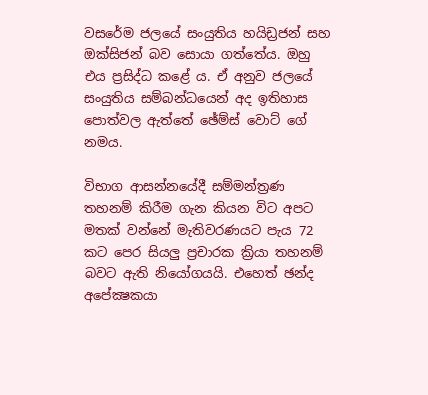වසරේම ජලයේ සංයුතිය හයිඩ්‍රජන් සහ ඔක්‌සිජන් බව සොයා ගත්තේය. ඔහු එය ප්‍රසිද්ධ කළේ ය. ඒ අනුව ජලයේ සංයුතිය සම්බන්ධයෙන් අද ඉතිහාස පොත්වල ඇත්තේ ඡේම්ස්‌ වොට්‌ ගේ නමය.

විභාග ආසන්නයේදී සම්මන්ත්‍රණ තහනම් කිරීම ගැන කියන විට අපට මතක්‌ වන්නේ මැතිවරණයට පැය 72 කට පෙර සියලු ප්‍රචාරක ක්‍රියා තහනම් බවට ඇති නියෝගයයි. එහෙත් ඡන්ද අපේක්‍ෂකයා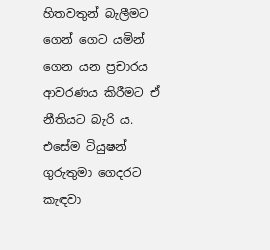හිතවතුන් බැලීමට ගෙන් ගෙට යමින් ගෙන යන ප්‍රචාරය ආවරණය කිරීමට ඒ නීතියට බැරි ය. එසේම ටියුෂන් ගුරුතුමා ගෙදරට කැඳවා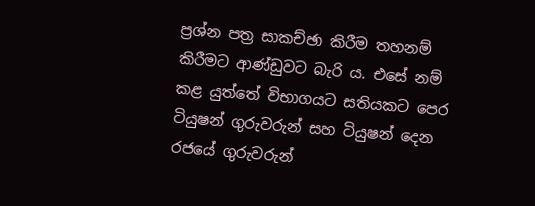ප්‍රශ්න පත්‍ර සාකච්ඡා කිරීම තහනම් කිරීමට ආණ්‌ඩුවට බැරි ය. එසේ නම් කළ යුත්තේ විභාගයට සතියකට පෙර ටියුෂන් ගුරුවරුන් සහ ටියුෂන් දෙන රජයේ ගුරුවරුන්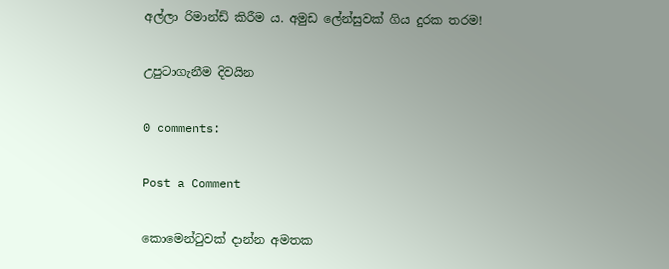අල්ලා රිමාන්ඩ් කිරීම ය. අමුඩ ලේන්සුවක් ගිය දුරක තරම!

උපුටාගැනීම දිවයින

0 comments:

Post a Comment

කොමෙන්ටුවක් දාන්න අමතක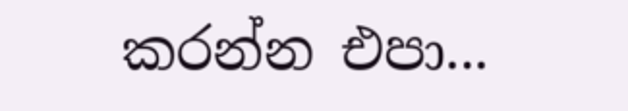කරන්න එපා...